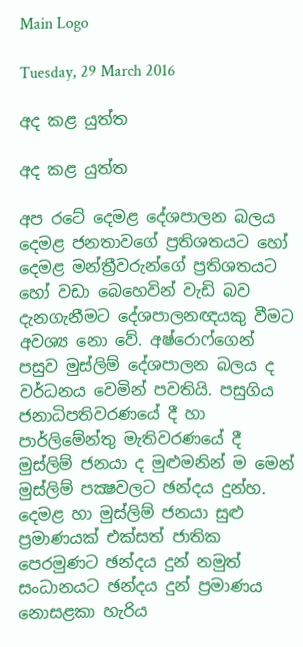Main Logo

Tuesday, 29 March 2016

අද කළ යුත්ත

අද කළ යුත්ත

අප රටේ දෙමළ දේශපාලන බලය දෙමළ ජනතාවගේ ප්‍රතිශතයට හෝ දෙමළ මන්ත්‍රීවරුන්ගේ ප්‍රතිශතයට හෝ වඩා බෙහෙවින් වැඩි බව දැනගැනීමට දේශපාලනඥයකු වීමට අවශ්‍ය නො වේ. අෂ්රොෆ්ගෙන් පසුව මුස්ලිම් දේශපාලන බලය ද වර්ධනය වෙමින් පවතියි. පසුගිය ජනාධිපතිවරණයේ දී හා පාර්ලිමේන්තු මැතිවරණයේ දී මුස්ලිම් ජනයා ද මුළුමනින් ම මෙන් මුස්ලිම් පක්‍ෂවලට ඡන්දය දුන්හ. දෙමළ හා මුස්ලිම් ජනයා සුළු ප්‍රමාණයක් එක්සත් ජාතික පෙරමුණට ඡන්දය දුන් නමුත් සංධානයට ඡන්දය දුන් ප්‍රමාණය නොසළකා හැරිය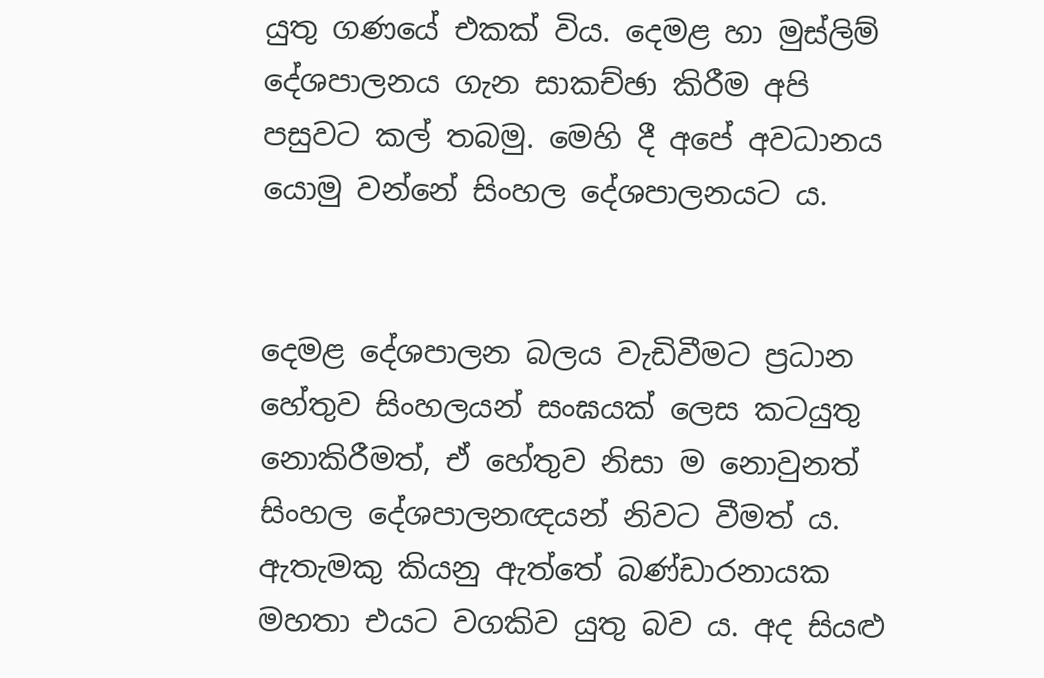යුතු ගණයේ එකක් විය. දෙමළ හා මුස්ලිම් දේශපාලනය ගැන සාකච්ඡා කිරීම අපි පසුවට කල් තබමු. මෙහි දී අපේ අවධානය යොමු වන්නේ සිංහල දේශපාලනයට ය.


දෙමළ දේශපාලන බලය වැඩිවීමට ප්‍රධාන හේතුව සිංහලයන් සංඝයක් ලෙස කටයුතු නොකිරීමත්, ඒ හේතුව නිසා ම නොවුනත් සිංහල දේශපාලනඥයන් නිවට වීමත් ය. ඇතැමකු කියනු ඇත්තේ බණ්ඩාරනායක මහතා එයට වගකිව යුතු බව ය. අද සියළු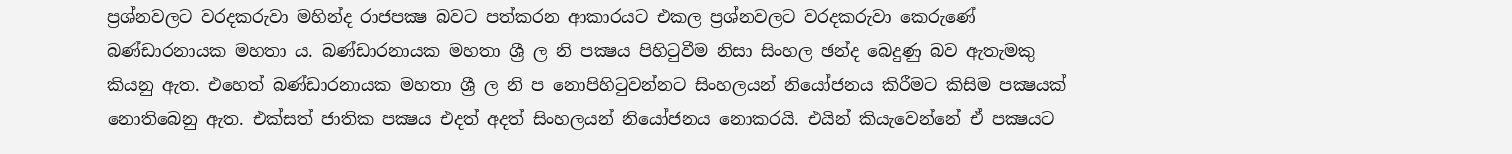ප්‍රශ්නවලට වරදකරුවා මහින්ද රාජපක්‍ෂ බවට පත්කරන ආකාරයට එකල ප්‍රශ්නවලට වරදකරුවා කෙරුණේ බණ්ඩාරනායක මහතා ය. බණ්ඩාරනායක මහතා ශ්‍රී ල නි පක්‍ෂය පිහිටුවීම නිසා සිංහල ඡන්ද බෙදුණු බව ඇතැමකු කියනු ඇත. එහෙත් බණ්ඩාරනායක මහතා ශ්‍රී ල නි ප නොපිහිටුවන්නට සිංහලයන් නියෝජනය කිරීමට කිසිම පක්‍ෂයක් නොතිබෙනු ඇත. එක්සත් ජාතික පක්‍ෂය එදත් අදත් සිංහලයන් නියෝජනය නොකරයි. එයින් කියැවෙන්නේ ඒ පක්‍ෂයට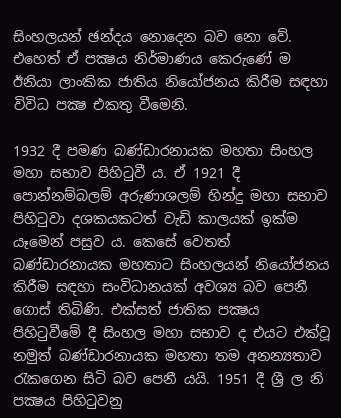සිංහලයන් ඡන්දය නොදෙන බව නො වේ. එහෙත් ඒ පක්‍ෂය නිර්මාණය කෙරුණේ ම ඊනියා ලාංකික ජාතිය නියෝජනය කිරීම සඳහා විවිධ පක්‍ෂ එකතු වීමෙනි.

1932 දී පමණ බණ්ඩාරනායක මහතා සිංහල මහා සභාව පිහිටුවී ය. ඒ 1921 දී පොන්නම්බලම් අරුණාශලම් හින්දු මහා සභාව පිහිටුවා දශකයකටත් වැඩි කාලයක් ඉක්ම යෑමෙන් පසුව ය. කෙසේ වෙතත් බණ්ඩාරනායක මහතාට සිංහලයන් නියෝජනය කිරීම සඳහා සංවිධානයක් අවශ්‍ය බව පෙනී ගොස් තිබිණි. එක්සත් ජාතික පක්‍ෂය පිහිටුවීමේ දී සිංහල මහා සභාව ද එයට එක්වූ නමුත් බණ්ඩාරනායක මහතා තම අනන්‍යතාව රැකගෙන සිටි බව පෙනී යයි. 1951 දී ශ්‍රී ල නි පක්‍ෂය පිහිටුවනු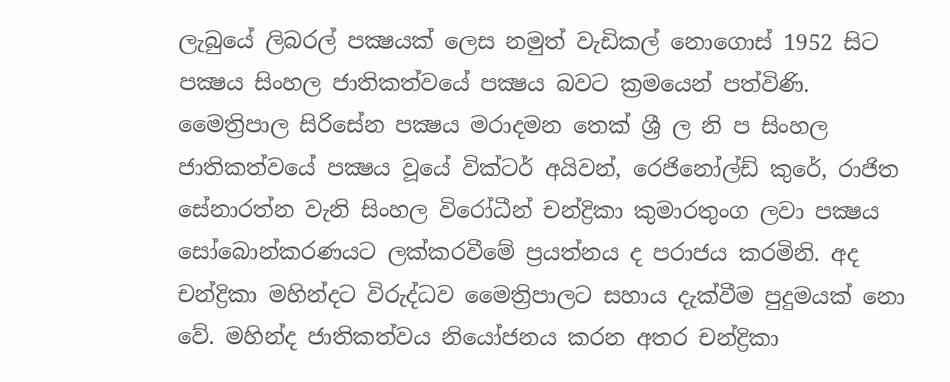ලැබුයේ ලිබරල් පක්‍ෂයක් ලෙස නමුත් වැඩිකල් නොගොස් 1952 සිට පක්‍ෂය සිංහල ජාතිකත්වයේ පක්‍ෂය බවට ක්‍රමයෙන් පත්විණි. මෛත්‍රිපාල සිරිසේන පක්‍ෂය මරාදමන තෙක් ශ්‍රී ල නි ප සිංහල ජාතිකත්වයේ පක්‍ෂය වූයේ වික්ටර් අයිවන්, රෙජිනෝල්ඩ් කුරේ, රාජිත සේනාරත්න වැනි සිංහල විරෝධීන් චන්ද්‍රිකා කුමාරතුංග ලවා පක්‍ෂය සෝබොන්කරණයට ලක්කරවීමේ ප්‍රයත්නය ද පරාජය කරමිනි. අද චන්ද්‍රිකා මහින්දට විරුද්ධව මෛත්‍රිපාලට සහාය දැක්වීම පුදුමයක් නො වේ. මහින්ද ජාතිකත්වය නියෝජනය කරන අතර චන්ද්‍රිකා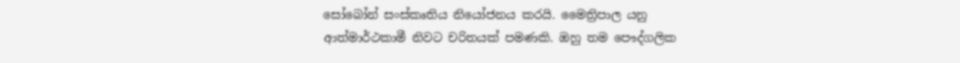සෝබෝන් සංස්කෘතිය නියෝජනය කරයි. මෛත්‍රිපාල යනු ආත්මාර්ථකාමී නිවට චරිතයක් පමණකි. ඔහු තම පෞද්ගලික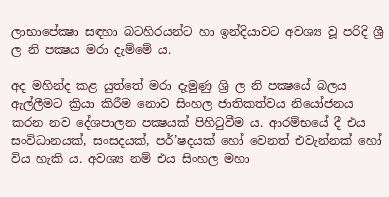ලාභාපේක්‍ෂා සඳහා බටහිරයන්ට හා ඉන්දියාවට අවශ්‍ය වූ පරිදි ශ්‍රී ල නි පක්‍ෂය මරා දැම්මේ ය.

අද මහින්ද කළ යුත්තේ මරා දැමුණු ශ්‍රි ල නි පක්‍ෂයේ බලය ඇල්ලීමට ක්‍රියා කිරීම නොව සිංහල ජාතිකත්වය නියෝජනය කරන නව දේශපාලන පක්‍ෂයක් පිහිටුවීම ය. ආරම්භයේ දී එය සංවිධානයක්, සංසදයක්, පර්’ෂදයක් හෝ වෙනත් එවැන්නක් හෝ විය හැකි ය. අවශ්‍ය නම් එය සිංහල මහා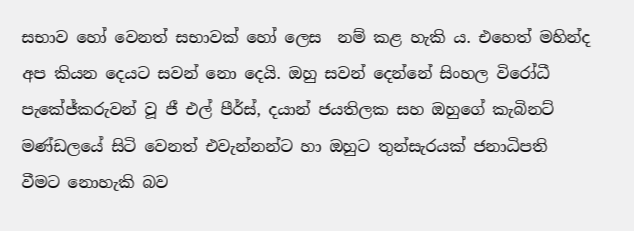සභාව හෝ වෙනත් සභාවක් හෝ ලෙස  නම් කළ හැකි ය. එහෙත් මහින්ද අප කියන දෙයට සවන් නො දෙයි. ඔහු සවන් දෙන්නේ සිංහල විරෝධී පැකේජ්කරුවන් වූ ජී එල් පීර්ස්, දයාන් ජයතිලක සහ ඔහුගේ කැබිනට් මණ්ඩලයේ සිටි වෙනත් එවැන්නන්ට හා ඔහුට තුන්සැරයක් ජනාධිපති වීමට නොහැකි බව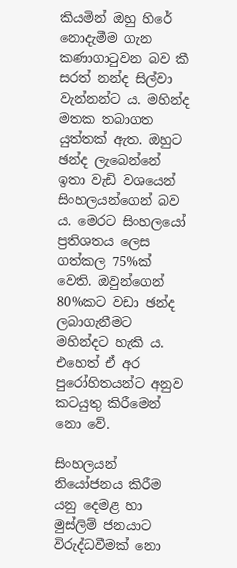කියමින් ඔහු හිරේ නොදැමීම ගැන කණාගාටුවන බව කී සරත් නන්ද සිල්වා වැන්නන්ට ය. මහින්ද මතක තබාගත යුත්තක් ඇත. ඔහුට ඡන්ද ලැබෙන්නේ ඉතා වැඩි වශයෙන් සිංහලයන්ගෙන් බව ය. මෙරට සිංහලයෝ ප්‍රතිශතය ලෙස ගත්කල 75%ක් වෙති. ඔවුන්ගෙන් 80%කට වඩා ඡන්ද ලබාගැනීමට මහින්දට හැකි ය. එහෙත් ඒ අර පුරෝහිතයන්ට අනුව කටයුතු කිරීමෙන් නො වේ.

සිංහලයන් නියෝජනය කිරීම යනු දෙමළ හා මුස්ලිම් ජනයාට විරුද්ධවීමක් නො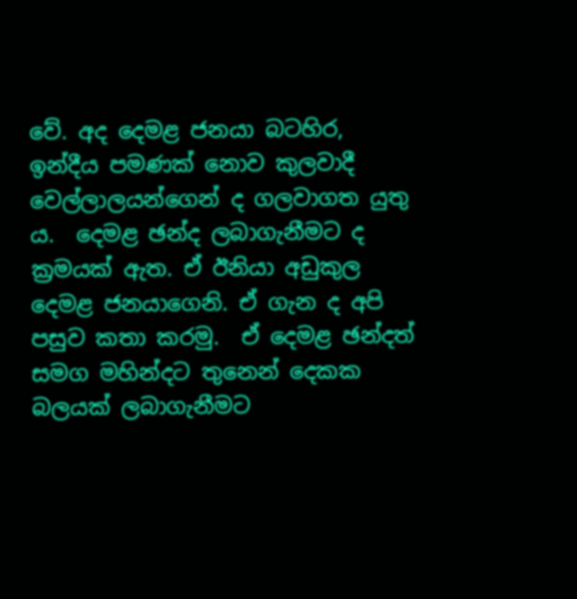වේ. අද දෙමළ ජනයා බටහිර, ඉන්දීය පමණක් නොව කුලවාදී වෙල්ලාලයන්ගෙන් ද ගලවාගත යුතු ය.  දෙමළ ඡන්ද ලබාගැනීමට ද ක්‍රමයක් ඇත. ඒ ඊනියා අඩුකුල දෙමළ ජනයාගෙනි. ඒ ගැන ද අපි පසුව කතා කරමු.  ඒ දෙමළ ඡන්දත් සමග මහින්දට තුනෙන් දෙකක බලයක් ලබාගැනීමට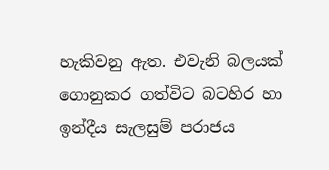හැකිවනු ඇත. එවැනි බලයක් ගොනුකර ගත්විට බටහිර හා ඉන්දීය සැලසුම් පරාජය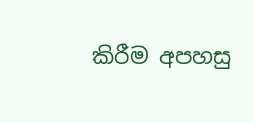කිරීම අපහසු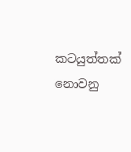කටයුත්තක් නොවනු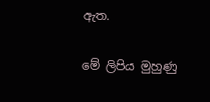ඇත.

මේ ලිපිය මුහුණු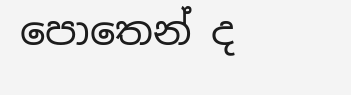පොතෙන් ද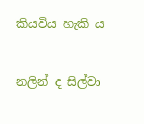කියවිය හැකි ය


නලින් ද සිල්වා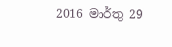2016 මාර්තු 29